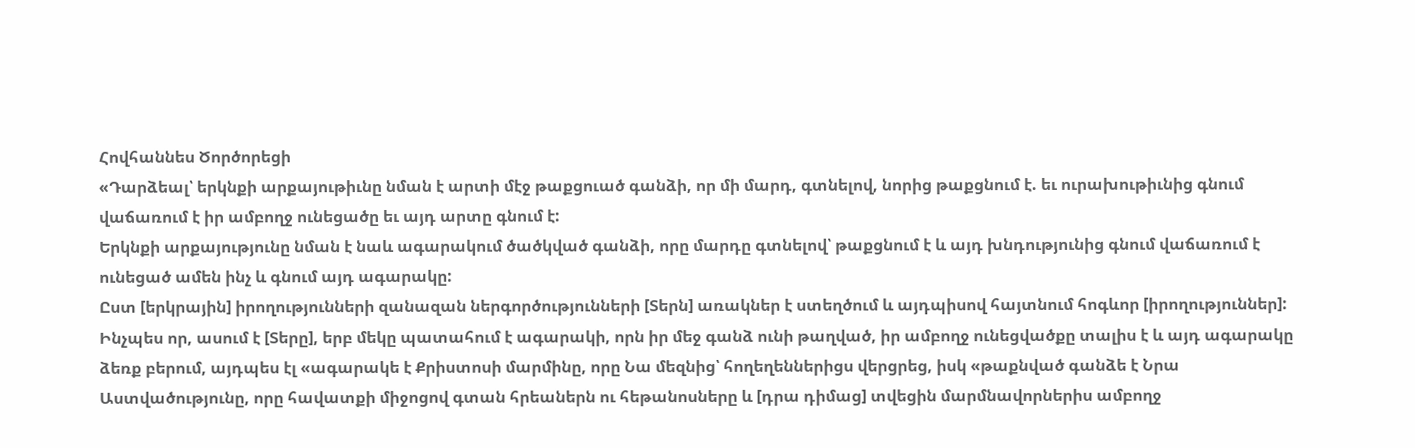Հովհաննես Ծործորեցի
«Դարձեալ՝ երկնքի արքայութիւնը նման է արտի մէջ թաքցուած գանձի, որ մի մարդ, գտնելով, նորից թաքցնում է. եւ ուրախութիւնից գնում վաճառում է իր ամբողջ ունեցածը եւ այդ արտը գնում է:
Երկնքի արքայությունը նման է նաև ագարակում ծածկված գանձի, որը մարդը գտնելով՝ թաքցնում է և այդ խնդությունից գնում վաճառում է ունեցած ամեն ինչ և գնում այդ ագարակը:
Ըստ [երկրային] իրողությունների զանազան ներգործությունների [Տերն] առակներ է ստեղծում և այդպիսով հայտնում հոգևոր [իրողություններ]: Ինչպես որ, ասում է [Տերը], երբ մեկը պատահում է ագարակի, որն իր մեջ գանձ ունի թաղված, իր ամբողջ ունեցվածքը տալիս է և այդ ագարակը ձեռք բերում, այդպես էլ «ագարակե է Քրիստոսի մարմինը, որը Նա մեզնից՝ հողեղեններիցս վերցրեց, իսկ «թաքնված գանձե է Նրա Աստվածությունը, որը հավատքի միջոցով գտան հրեաներն ու հեթանոսները և [դրա դիմաց] տվեցին մարմնավորներիս ամբողջ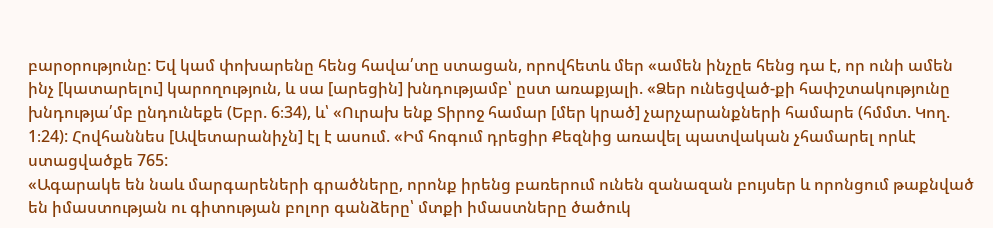բարօրությունը: Եվ կամ փոխարենը հենց հավա՛տը ստացան, որովհետև մեր «ամեն ինչըե հենց դա է, որ ունի ամեն ինչ [կատարելու] կարողություն, և սա [արեցին] խնդությամբ՝ ըստ առաքյալի. «Ձեր ունեցված-քի հափշտակությունը խնդությա՛մբ ընդունեքե (Եբր. 6։34), և՝ «Ուրախ ենք Տիրոջ համար [մեր կրած] չարչարանքների համարե (հմմտ. Կող. 1։24): Հովհաննես [Ավետարանիչն] էլ է ասում. «Իմ հոգում դրեցիր Քեզնից առավել պատվական չհամարել որևէ ստացվածքե 765:
«Ագարակե են նաև մարգարեների գրածները, որոնք իրենց բառերում ունեն զանազան բույսեր և որոնցում թաքնված են իմաստության ու գիտության բոլոր գանձերը՝ մտքի իմաստները ծածուկ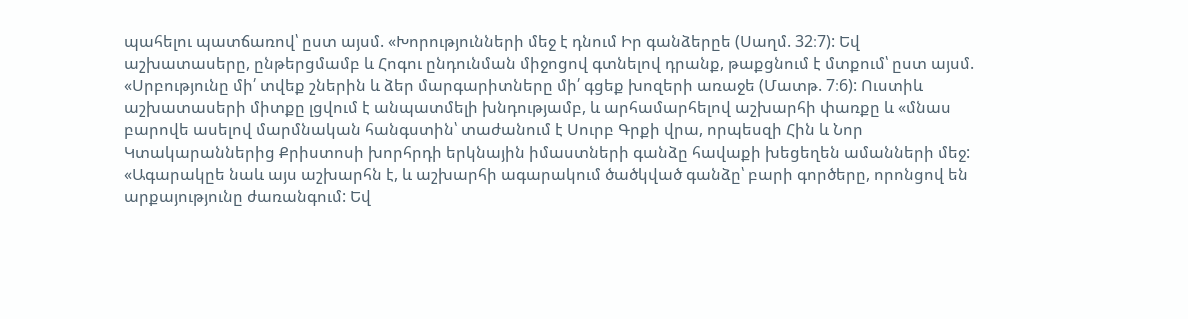պահելու պատճառով՝ ըստ այսմ. «Խորությունների մեջ է դնում Իր գանձերըե (Սաղմ. 32։7): Եվ աշխատասերը, ընթերցմամբ և Հոգու ընդունման միջոցով գտնելով դրանք, թաքցնում է մտքում՝ ըստ այսմ. «Սրբությունը մի՛ տվեք շներին և ձեր մարգարիտները մի՛ գցեք խոզերի առաջե (Մատթ. 7։6): Ուստիև աշխատասերի միտքը լցվում է անպատմելի խնդությամբ, և արհամարհելով աշխարհի փառքը և «մնաս բարովե ասելով մարմնական հանգստին՝ տաժանում է Սուրբ Գրքի վրա, որպեսզի Հին և Նոր Կտակարաններից Քրիստոսի խորհրդի երկնային իմաստների գանձը հավաքի խեցեղեն ամանների մեջ:
«Ագարակըե նաև այս աշխարհն է, և աշխարհի ագարակում ծածկված գանձը՝ բարի գործերը, որոնցով են արքայությունը ժառանգում: Եվ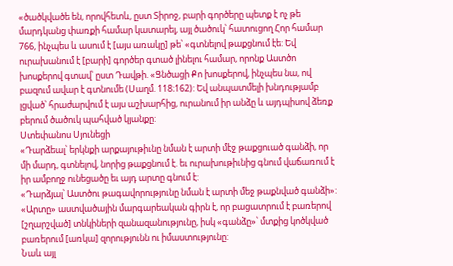«ծածկվածե են, որովհետև, ըստ Տիրոջ, բարի գործերը պետք է ոչ թե մարդկանց փառքի համար կատարել, այլ ծածուկ՝ հատուցող Հոր համար 766, ինչպես և ասում է [այս առակը] թե՝ «գտնելով թաքցնում էե: Եվ ուրախանում է [բարի] գործեր գտած լինելու համար, որոնք Աստծո խոսքերով գտավ՝ ըստ Դավթի. «Ցնծացի Քո խոսքերով, ինչպես նա, ով բազում ավար է գտնումե (Սաղմ. 118։162): Եվ անպատմելի խնդությամբ լցված՝ հրաժարվում է այս աշխարհից, ուրանում իր անձը և այդպիսով ձեռք բերում ծածուկ պահված կյանքը:
Ստեփանոս Սյունեցի
«Դարձեալ՝ երկնքի արքայութիւնը նման է արտի մէջ թաքցուած գանձի, որ մի մարդ, գտնելով, նորից թաքցնում է. եւ ուրախութիւնից գնում վաճառում է իր ամբողջ ունեցածը եւ այդ արտը գնում է:
«Դարձյալ՝ Աստծու թագավորությունը նման է արտի մեջ թաքնված գանձի»:
«Արտը» աստվածային մարգարեական գիրն է, որ բացատրում է բառերով [շղարշված] տնկիների զանազանությունը, իսկ «գանձը»՝ մտքից կոծկված բառերում [առկա] զորությունն ու իմաստությունը:
Նաև այլ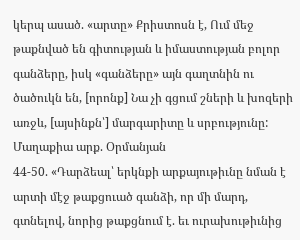կերպ ասած. «արտը» Քրիստոսն է, Ում մեջ թաքնված են գիտության և իմաստության բոլոր գանձերը, իսկ «գանձերը» այն գաղտնին ու ծածուկն են, [որոնք] Նա չի գցում շների և խոզերի առջև, [այսինքն՝] մարգարիտը և սրբությունը:
Մաղաքիա արք. Օրմանյան
44-50. «Դարձեալ՝ երկնքի արքայութիւնը նման է արտի մէջ թաքցուած գանձի, որ մի մարդ, գտնելով, նորից թաքցնում է. եւ ուրախութիւնից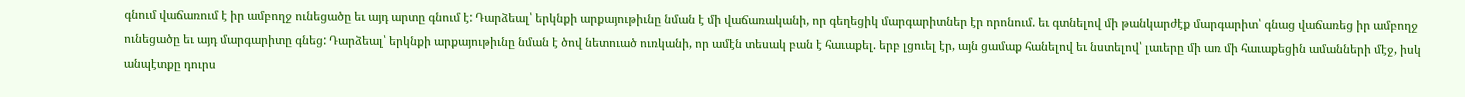գնում վաճառում է իր ամբողջ ունեցածը եւ այդ արտը գնում է: Դարձեալ՝ երկնքի արքայութիւնը նման է մի վաճառականի, որ գեղեցիկ մարգարիտներ էր որոնում. եւ գտնելով մի թանկարժէք մարգարիտ՝ գնաց վաճառեց իր ամբողջ ունեցածը եւ այդ մարգարիտը գնեց: Դարձեալ՝ երկնքի արքայութիւնը նման է ծով նետուած ուռկանի, որ ամէն տեսակ բան է հաւաքել. երբ լցուել էր, այն ցամաք հանելով եւ նստելով՝ լաւերը մի առ մի հաւաքեցին ամանների մէջ, իսկ անպէտքը դուրս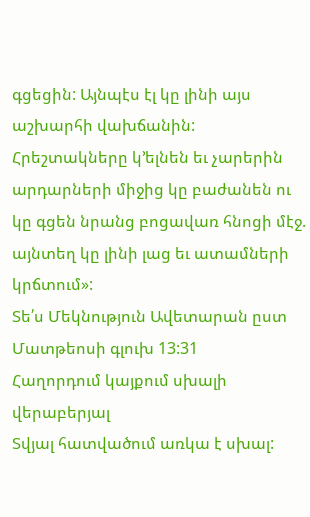գցեցին: Այնպէս էլ կը լինի այս աշխարհի վախճանին: Հրեշտակները կ՚ելնեն եւ չարերին արդարների միջից կը բաժանեն ու կը գցեն նրանց բոցավառ հնոցի մէջ. այնտեղ կը լինի լաց եւ ատամների կրճտում»:
Տե՛ս Մեկնություն Ավետարան ըստ Մատթեոսի գլուխ 13:31
Հաղորդում կայքում սխալի վերաբերյալ
Տվյալ հատվածում առկա է սխալ: